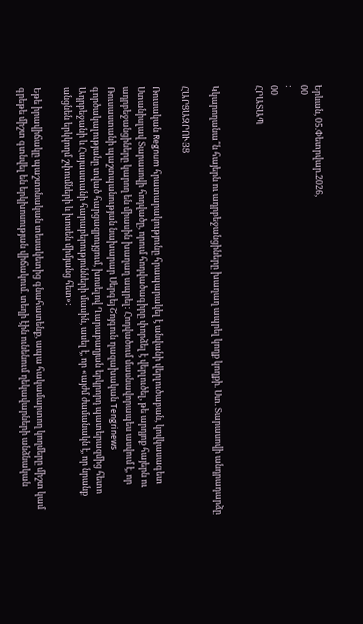Երևան, 05.Փետրվար.2026,
00
:
00
ՀՐԱՏԱՊ


Կկարողանա՞ն հայերն ու ադրբեջանցիները խաղաղ ապրել կողք կողքի. Ստ. Տարասովի անդրադարձը

ՀԱՐՑԱԶՐՈՒՅՑ

Ռուսական Regnum հրատարակությունը հրապարակել է անվանի վերլուծաբան, կովկասագետ Ստանիսլավ Տարասովի հոդվածը, որում հոդվածագիրը փորձել է վերլուծել, թե արդյոք հայերն ու ադրբեջանցիները կարող են միասին խաղաղ ապրել: Հոդվածում մասնավորապես ասվում է, որ Ռուսաստանի պաշտպանության նախարար Սերգեյ Շոյգուն ղազախական Tengrinews գործակալությանը տված հարցազրույցում, խոսելով Ղարաբաղյան երկրորդ պատերազմից հետո Ադրբեջանի և Հայաստանի հարաբերությունների մասին, ասել է, որ «այժմ ժամանակն է, որ նրանք անցնեն երկկողմ շփումների և խոսեն միմյանց հետ»:

Եթե իրավիճակը պաշտոնական տեսակետից գնահատենք, ապա հակամարտող կողմերը միշտ կամ գրեթե միշտ գտնվել են երկխոսության վիճակում. տեղի էին ունենում ղեկավարների անձնական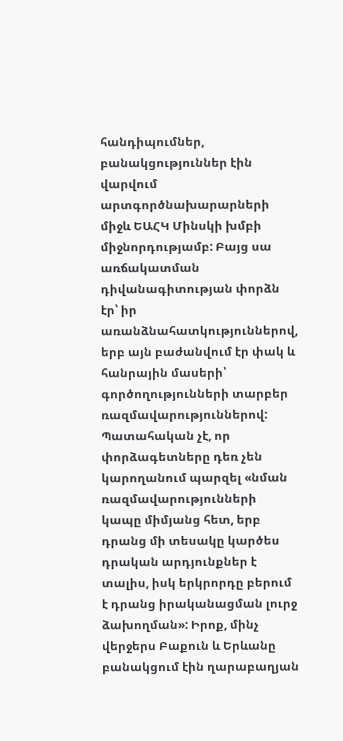հանդիպումներ, բանակցություններ էին վարվում արտգործնախարարների միջև ԵԱՀԿ Մինսկի խմբի միջնորդությամբ: Բայց սա առճակատման դիվանագիտության փորձն էր՝ իր առանձնահատկություններով, երբ այն բաժանվում էր փակ և հանրային մասերի՝ գործողությունների տարբեր ռազմավարություններով: Պատահական չէ, որ փորձագետները դեռ չեն կարողանում պարզել «նման ռազմավարությունների կապը միմյանց հետ, երբ դրանց մի տեսակը կարծես դրական արդյունքներ է տալիս, իսկ երկրորդը բերում է դրանց իրականացման լուրջ ձախողման»: Իրոք, մինչ վերջերս Բաքուն և Երևանը բանակցում էին ղարաբաղյան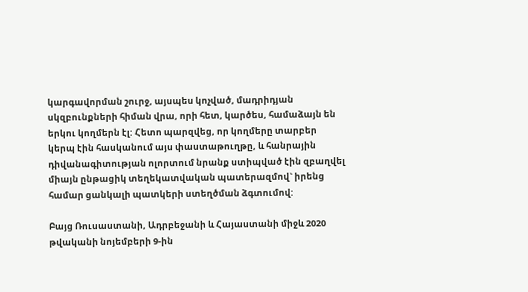կարգավորման շուրջ, այսպես կոչված, մադրիդյան սկզբունքների հիման վրա, որի հետ, կարծես, համաձայն են երկու կողմերն էլ: Հետո պարզվեց, որ կողմերը տարբեր կերպ էին հասկանում այս փաստաթուղթը, և հանրային դիվանագիտության ոլորտում նրանք ստիպված էին զբաղվել միայն ընթացիկ տեղեկատվական պատերազմով` իրենց համար ցանկալի պատկերի ստեղծման ձգտումով:

Բայց Ռուսաստանի, Ադրբեջանի և Հայաստանի միջև 2020 թվականի նոյեմբերի 9-ին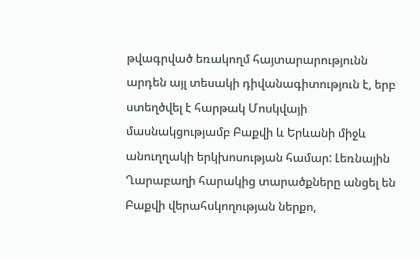թվագրված եռակողմ հայտարարությունն արդեն այլ տեսակի դիվանագիտություն է, երբ ստեղծվել է հարթակ Մոսկվայի մասնակցությամբ Բաքվի և Երևանի միջև անուղղակի երկխոսության համար: Լեռնային Ղարաբաղի հարակից տարածքները անցել են Բաքվի վերահսկողության ներքո,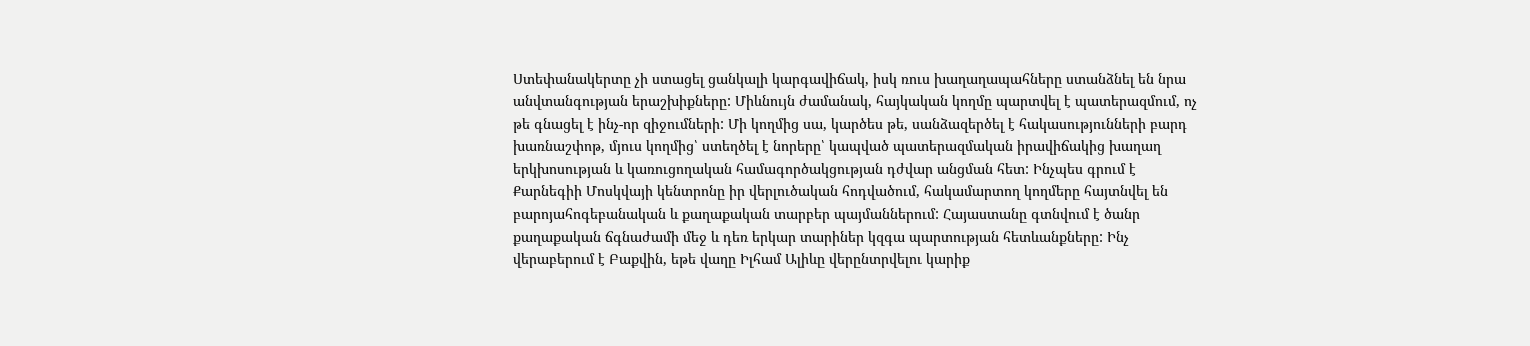Ստեփանակերտը չի ստացել ցանկալի կարգավիճակ, իսկ ռուս խաղաղապահները ստանձնել են նրա անվտանգության երաշխիքները: Միևնույն ժամանակ, հայկական կողմը պարտվել է պատերազմում, ոչ թե գնացել է ինչ-որ զիջումների: Մի կողմից սա, կարծես թե, սանձազերծել է հակասությունների բարդ խառնաշփոթ, մյուս կողմից՝ ստեղծել է նորերը՝ կապված պատերազմական իրավիճակից խաղաղ երկխոսության և կառուցողական համագործակցության դժվար անցման հետ: Ինչպես գրում է Քարնեգիի Մոսկվայի կենտրոնը իր վերլուծական հոդվածում, հակամարտող կողմերը հայտնվել են բարոյահոգեբանական և քաղաքական տարբեր պայմաններում: Հայաստանը գտնվում է ծանր քաղաքական ճգնաժամի մեջ և դեռ երկար տարիներ կզգա պարտության հետևանքները: Ինչ վերաբերում է Բաքվին, եթե վաղը Իլհամ Ալիևը վերընտրվելու կարիք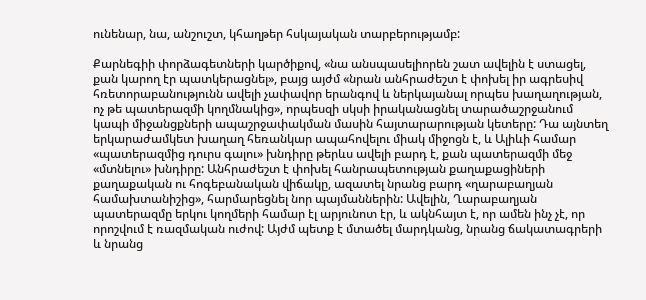ունենար, նա, անշուշտ, կհաղթեր հսկայական տարբերությամբ:

Քարնեգիի փորձագետների կարծիքով, «նա անսպասելիորեն շատ ավելին է ստացել, քան կարող էր պատկերացնել», բայց այժմ «նրան անհրաժեշտ է փոխել իր ագրեսիվ հռետորաբանությունն ավելի չափավոր երանգով և ներկայանալ որպես խաղաղության, ոչ թե պատերազմի կողմնակից», որպեսզի սկսի իրականացնել տարածաշրջանում կապի միջանցքների ապաշրջափակման մասին հայտարարության կետերը: Դա այնտեղ երկարաժամկետ խաղաղ հեռանկար ապահովելու միակ միջոցն է, և Ալիևի համար «պատերազմից դուրս գալու» խնդիրը թերևս ավելի բարդ է, քան պատերազմի մեջ «մտնելու» խնդիրը: Անհրաժեշտ է փոխել հանրապետության քաղաքացիների քաղաքական ու հոգեբանական վիճակը, ազատել նրանց բարդ «ղարաբաղյան համախտանիշից», հարմարեցնել նոր պայմաններին: Ավելին, Ղարաբաղյան պատերազմը երկու կողմերի համար էլ արյունոտ էր, և ակնհայտ է, որ ամեն ինչ չէ, որ որոշվում է ռազմական ուժով: Այժմ պետք է մտածել մարդկանց, նրանց ճակատագրերի և նրանց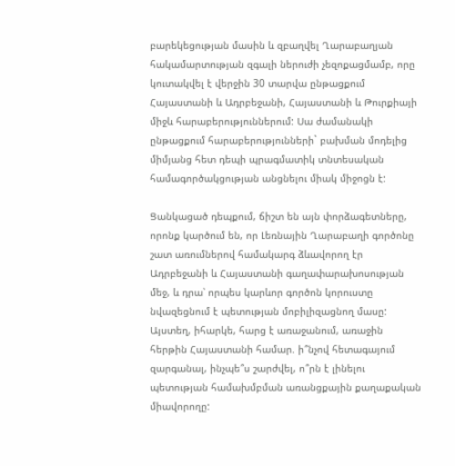բարեկեցության մասին և զբաղվել Ղարաբաղյան հակամարտության զգալի ներուժի չեզոքացմամբ, որը կուտակվել է վերջին 30 տարվա ընթացքում Հայաստանի և Ադրբեջանի, Հայաստանի և Թուրքիայի միջև հարաբերություններում: Սա ժամանակի ընթացքում հարաբերությունների` բախման մոդելից միմյանց հետ դեպի պրագմատիկ տնտեսական համագործակցության անցնելու միակ միջոցն է:

Ցանկացած դեպքում, ճիշտ են այն փորձագետները, որոնք կարծում են, որ Լեռնային Ղարաբաղի գործոնը շատ առումներով համակարգ ձևավորող էր Ադրբեջանի և Հայաստանի գաղափարախոսության մեջ, և դրա՝ որպես կարևոր գործոն կորուստը նվազեցնում է պետության մոբիլիզացնող մասը: Այստեղ, իհարկե, հարց է առաջանում, առաջին հերթին Հայաստանի համար. ի՞նչով հետագայում զարգանալ, ինչպե՞ս շարժվել, ո՞րն է լինելու պետության համախմբման առանցքային քաղաքական միավորողը: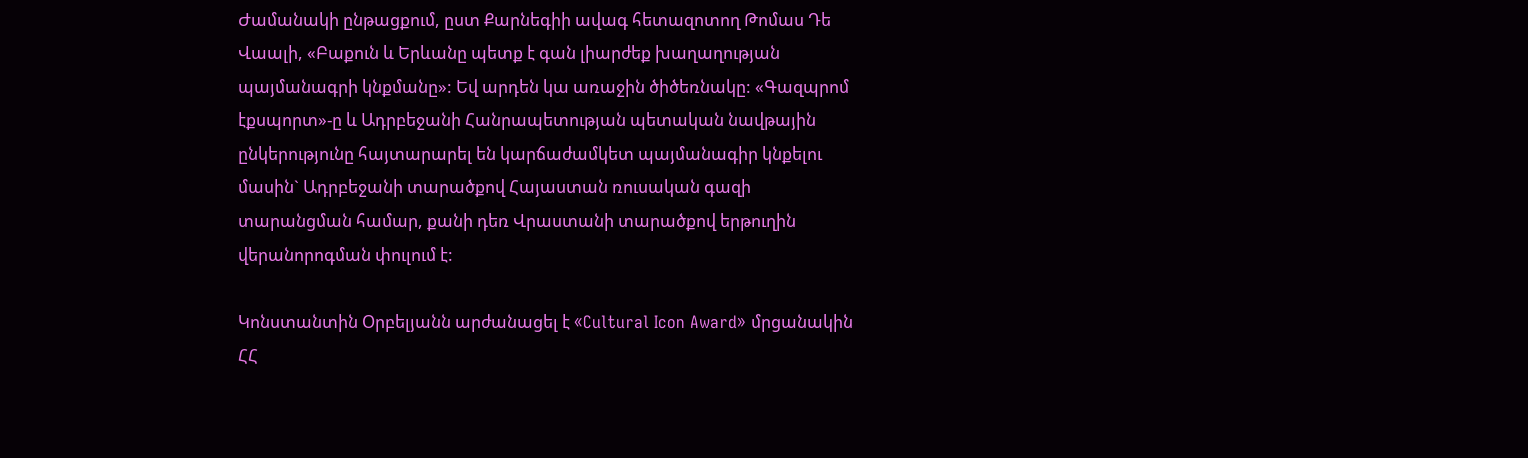Ժամանակի ընթացքում, ըստ Քարնեգիի ավագ հետազոտող Թոմաս Դե Վաալի, «Բաքուն և Երևանը պետք է գան լիարժեք խաղաղության պայմանագրի կնքմանը»: Եվ արդեն կա առաջին ծիծեռնակը: «Գազպրոմ էքսպորտ»-ը և Ադրբեջանի Հանրապետության պետական նավթային ընկերությունը հայտարարել են կարճաժամկետ պայմանագիր կնքելու մասին` Ադրբեջանի տարածքով Հայաստան ռուսական գազի տարանցման համար, քանի դեռ Վրաստանի տարածքով երթուղին վերանորոգման փուլում է:

Կոնստանտին Օրբելյանն արժանացել է «Cultural Icon Award» մրցանակին ՀՀ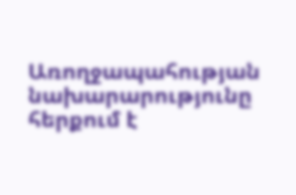Առողջապահության նախարարությունը հերքում է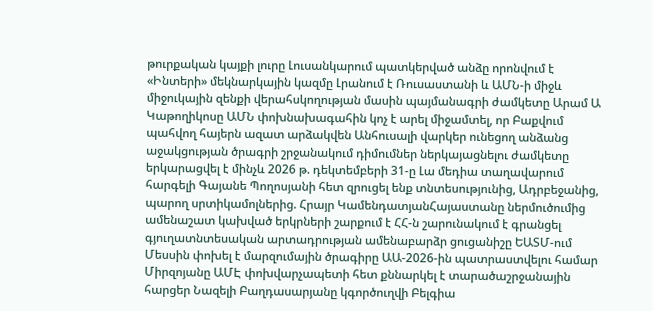թուրքական կայքի լուրը Լուսանկարում պատկերված անձը որոնվում է «Ինտերի» մեկնարկային կազմը Լրանում է Ռուսաստանի և ԱՄՆ-ի միջև միջուկային զենքի վերահսկողության մասին պայմանագրի ժամկետը Արամ Ա Կաթողիկոսը ԱՄՆ փոխնախագահին կոչ է արել միջամտել, որ Բաքվում պահվող հայերն ազատ արձակվեն Անհուսալի վարկեր ունեցող անձանց աջակցության ծրագրի շրջանակում դիմումներ ներկայացնելու ժամկետը երկարացվել է մինչև 2026 թ. դեկտեմբերի 31-ը Լա մեդիա տաղավարում հարգելի Գայանե Պողոսյանի հետ զրուցել ենք տնտեսությունից, Ադրբեջանից, պարող սրտիկամոլներից. Հրայր ԿամենդատյանՀայաստանը ներմուծումից ամենաշատ կախված երկրների շարքում է ՀՀ-ն շարունակում է գրանցել գյուղատնտեսական արտադրության ամենաբարձր ցուցանիշը ԵԱՏՄ-ում Մեսսին փոխել է մարզումային ծրագիրը ԱԱ-2026-ին պատրաստվելու համար Միրզոյանը ԱՄԷ փոխվարչապետի հետ քննարկել է տարածաշրջանային հարցեր Նազելի Բաղդասարյանը կգործուղվի Բելգիա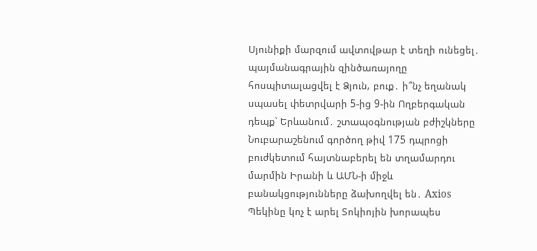Սյունիքի մարզում ավտովթար է տեղի ունեցել․ պայմանագրային զինծառայողը հոսպիտալացվել է Ձյուն, բուք․ ի՞նչ եղանակ սպասել փետրվարի 5-ից 9-ին Ողբերգական դեպք՝ Երևանում․ շտապօգնության բժիշկները Նուբարաշենում գործող թիվ 175 դպրոցի բուժկետում հայտնաբերել են տղամարդու մարմին Իրանի և ԱՄՆ-ի միջև բանակցությունները ձախողվել են․ Axios Պեկինը կոչ է արել Տոկիոյին խորապես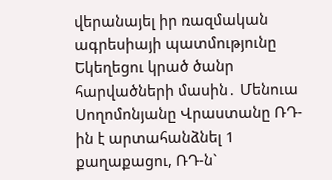վերանայել իր ռազմական ագրեսիայի պատմությունը Եկեղեցու կրած ծանր հարվածների մասին․ Մենուա Սողոմոնյանը Վրաստանը ՌԴ-ին է արտահանձնել 1 քաղաքացու, ՌԴ-ն`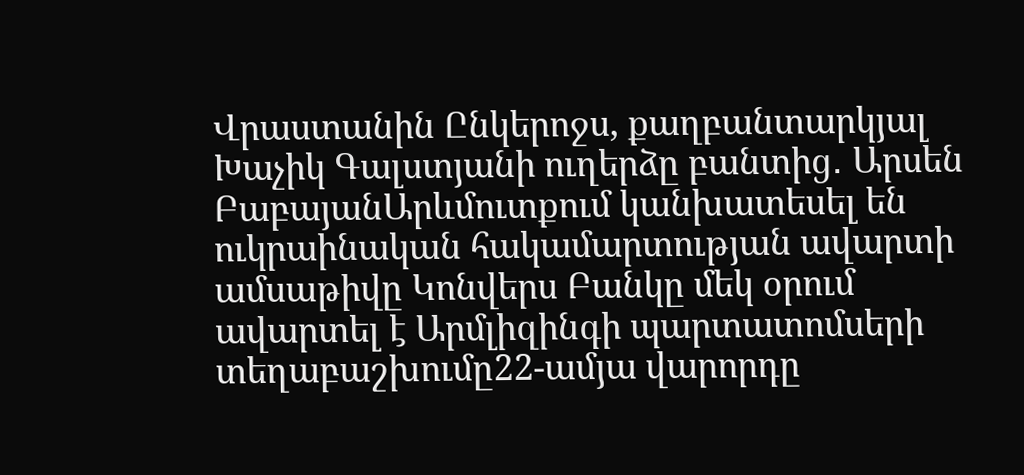Վրաստանին Ընկերոջս, քաղբանտարկյալ Խաչիկ Գալստյանի ուղերձը բանտից․ Արսեն ԲաբայանԱրևմուտքում կանխատեսել են ուկրաինական հակամարտության ավարտի ամսաթիվը Կոնվերս Բանկը մեկ օրում ավարտել է Արմլիզինգի պարտատոմսերի տեղաբաշխումը22-ամյա վարորդը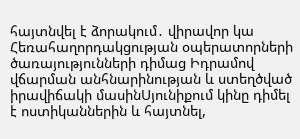հայտնվել է ձորակում․ վիրավոր կա Հեռահաղորդակցության օպերատորների ծառայությունների դիմաց Իդրամով վճարման անհնարինության և ստեղծված իրավիճակի մասինՍյունիքում կինը դիմել է ոստիկաններին և հայտնել,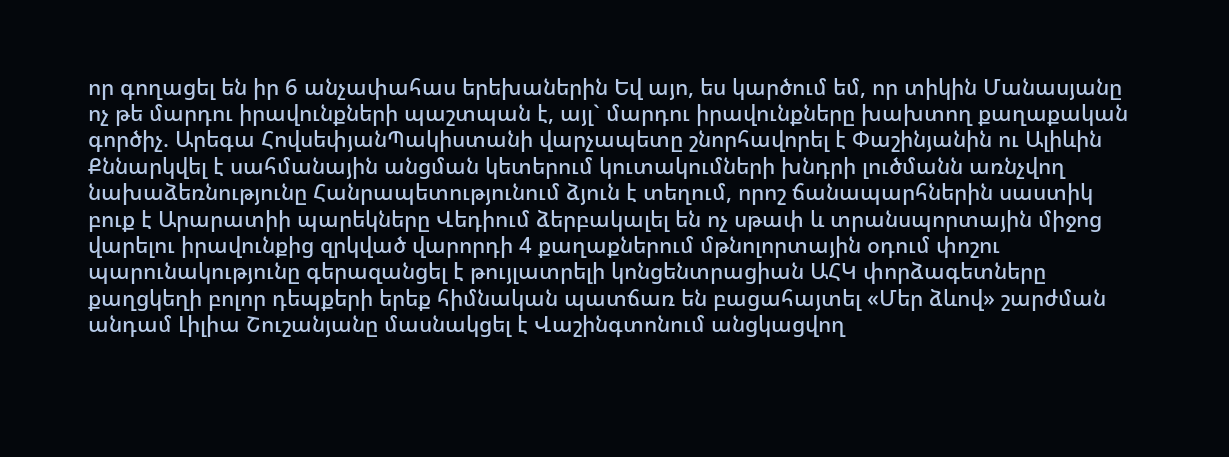որ գողացել են իր 6 անչափահաս երեխաներին Եվ այո, ես կարծում եմ, որ տիկին Մանասյանը ոչ թե մարդու իրավունքների պաշտպան է, այլ` մարդու իրավունքները խախտող քաղաքական գործիչ. Արեգա ՀովսեփյանՊակիստանի վարչապետը շնորհավորել է Փաշինյանին ու Ալիևին Քննարկվել է սահմանային անցման կետերում կուտակումների խնդրի լուծմանն առնչվող նախաձեռնությունը Հանրապետությունում ձյուն է տեղում, որոշ ճանապարհներին սաստիկ բուք է Արարատիի պարեկները Վեդիում ձերբակալել են ոչ սթափ և տրանսպորտային միջոց վարելու իրավունքից զրկված վարորդի 4 քաղաքներում մթնոլորտային օդում փոշու պարունակությունը գերազանցել է թույլատրելի կոնցենտրացիան ԱՀԿ փորձագետները քաղցկեղի բոլոր դեպքերի երեք հիմնական պատճառ են բացահայտել «Մեր ձևով» շարժման անդամ Լիլիա Շուշանյանը մասնակցել է Վաշինգտոնում անցկացվող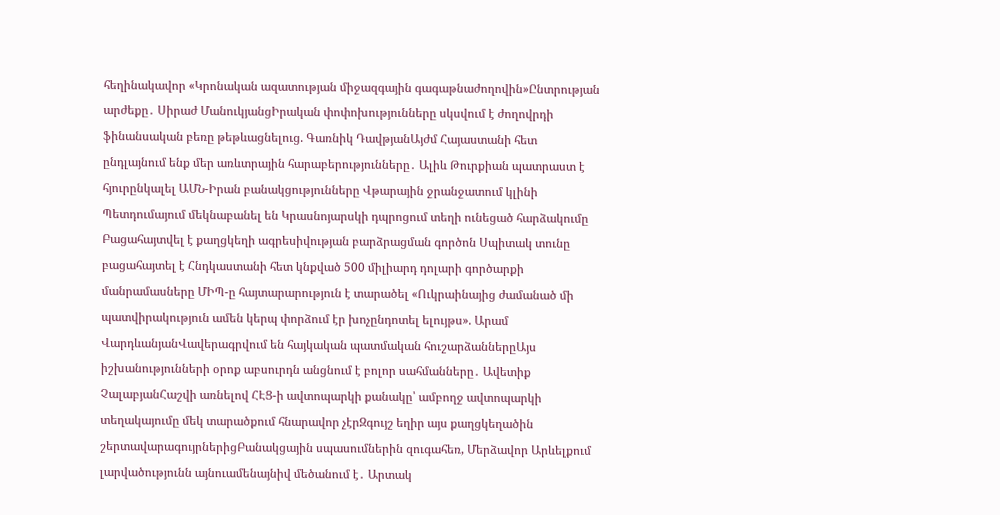հեղինակավոր «Կրոնական ազատության միջազգային գագաթնաժողովին»Ընտրության արժեքը․ Սիրաժ ՄանուկյանցԻրական փոփոխությունները սկսվում է ժողովրդի ֆինանսական բեռը թեթևացնելուց. Գառնիկ ԴավթյանԱյժմ Հայաստանի հետ ընդլայնում ենք մեր առևտրային հարաբերությունները․ Ալիև Թուրքիան պատրաստ է հյուրընկալել ԱՄՆ-Իրան բանակցությունները Վթարային ջրանջատում կլինի Պետդումայում մեկնաբանել են Կրասնոյարսկի դպրոցում տեղի ունեցած հարձակումը Բացահայտվել է քաղցկեղի ագրեսիվության բարձրացման գործոն Սպիտակ տունը բացահայտել է Հնդկաստանի հետ կնքված 500 միլիարդ դոլարի գործարքի մանրամասները ՄԻՊ-ը հայտարարություն է տարածել «Ուկրաինայից ժամանած մի պատվիրակություն ամեն կերպ փորձում էր խոչընդոտել ելույթս». Արամ ՎարդևանյանՎավերագրվում են հայկական պատմական հուշարձաններըԱյս իշխանությունների օրոք աբսուրդն անցնում է բոլոր սահմանները․ Ավետիք ՉալաբյանՀաշվի առնելով ՀԷՑ-ի ավտոպարկի քանակը՝ ամբողջ ավտոպարկի տեղակայումը մեկ տարածքում հնարավոր չէրԶգույշ եղիր այս քաղցկեղածին շերտավարագույրներիցԲանակցային սպասումներին զուգահեռ, Մերձավոր Արևելքում լարվածությունն այնուամենայնիվ մեծանում է․ Արտակ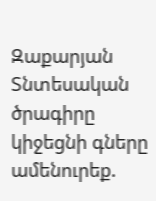Զաքարյան Տնտեսական ծրագիրը կիջեցնի գները ամենուրեք.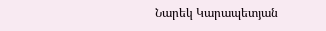Նարեկ Կարապետյան